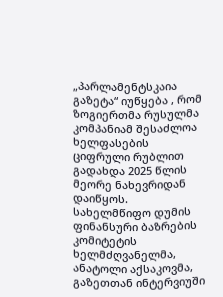„პარლამენტსკაია გაზეტა“ იუწყება , რომ ზოგიერთმა რუსულმა კომპანიამ შესაძლოა ხელფასების ციფრული რუბლით გადახდა 2025 წლის მეორე ნახევრიდან დაიწყოს. სახელმწიფო დუმის ფინანსური ბაზრების კომიტეტის ხელმძღვანელმა, ანატოლი აქსაკოვმა, გაზეთთან ინტერვიუში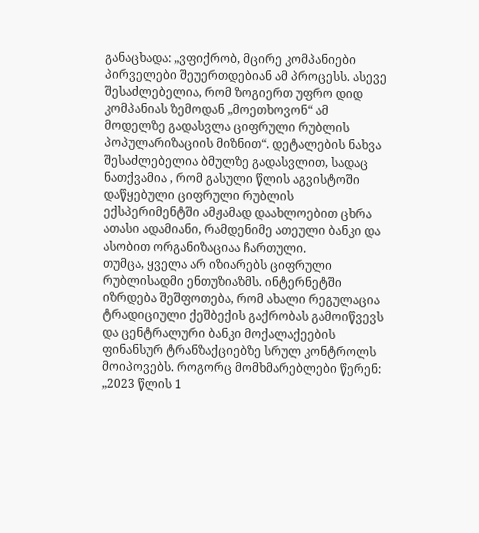განაცხადა: „ვფიქრობ, მცირე კომპანიები პირველები შეუერთდებიან ამ პროცესს. ასევე შესაძლებელია, რომ ზოგიერთ უფრო დიდ კომპანიას ზემოდან „მოეთხოვონ“ ამ მოდელზე გადასვლა ციფრული რუბლის პოპულარიზაციის მიზნით“. დეტალების ნახვა შესაძლებელია ბმულზე გადასვლით, სადაც ნათქვამია , რომ გასული წლის აგვისტოში დაწყებული ციფრული რუბლის ექსპერიმენტში ამჟამად დაახლოებით ცხრა ათასი ადამიანი, რამდენიმე ათეული ბანკი და ასობით ორგანიზაციაა ჩართული.
თუმცა, ყველა არ იზიარებს ციფრული რუბლისადმი ენთუზიაზმს. ინტერნეტში იზრდება შეშფოთება, რომ ახალი რეგულაცია ტრადიციული ქეშბექის გაქრობას გამოიწვევს და ცენტრალური ბანკი მოქალაქეების ფინანსურ ტრანზაქციებზე სრულ კონტროლს მოიპოვებს. როგორც მომხმარებლები წერენ: „2023 წლის 1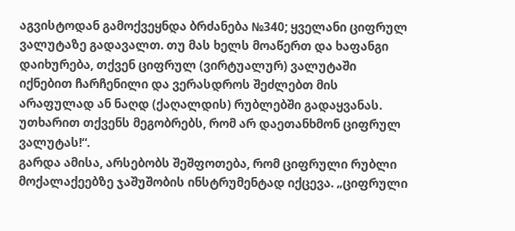აგვისტოდან გამოქვეყნდა ბრძანება №340; ყველანი ციფრულ ვალუტაზე გადავალთ. თუ მას ხელს მოაწერთ და ხაფანგი დაიხურება, თქვენ ციფრულ (ვირტუალურ) ვალუტაში იქნებით ჩარჩენილი და ვერასდროს შეძლებთ მის არაფულად ან ნაღდ (ქაღალდის) რუბლებში გადაყვანას. უთხარით თქვენს მეგობრებს, რომ არ დაეთანხმონ ციფრულ ვალუტას!“.
გარდა ამისა, არსებობს შეშფოთება, რომ ციფრული რუბლი მოქალაქეებზე ჯაშუშობის ინსტრუმენტად იქცევა. „ციფრული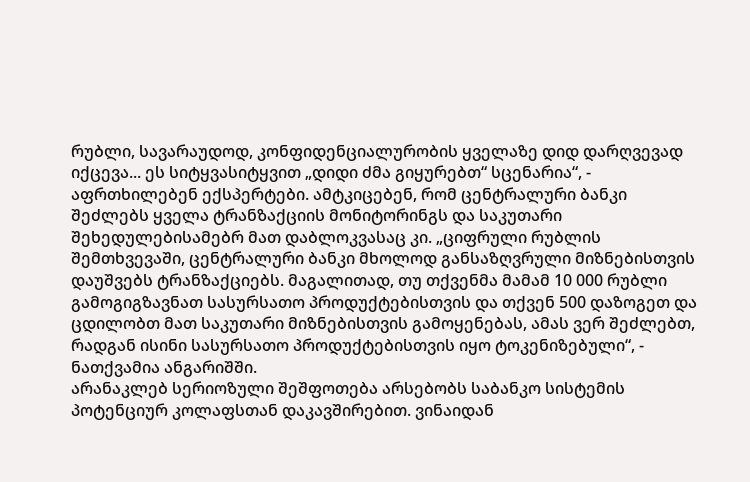რუბლი, სავარაუდოდ, კონფიდენციალურობის ყველაზე დიდ დარღვევად იქცევა... ეს სიტყვასიტყვით „დიდი ძმა გიყურებთ“ სცენარია“, - აფრთხილებენ ექსპერტები. ამტკიცებენ, რომ ცენტრალური ბანკი შეძლებს ყველა ტრანზაქციის მონიტორინგს და საკუთარი შეხედულებისამებრ მათ დაბლოკვასაც კი. „ციფრული რუბლის შემთხვევაში, ცენტრალური ბანკი მხოლოდ განსაზღვრული მიზნებისთვის დაუშვებს ტრანზაქციებს. მაგალითად, თუ თქვენმა მამამ 10 000 რუბლი გამოგიგზავნათ სასურსათო პროდუქტებისთვის და თქვენ 500 დაზოგეთ და ცდილობთ მათ საკუთარი მიზნებისთვის გამოყენებას, ამას ვერ შეძლებთ, რადგან ისინი სასურსათო პროდუქტებისთვის იყო ტოკენიზებული“, - ნათქვამია ანგარიშში.
არანაკლებ სერიოზული შეშფოთება არსებობს საბანკო სისტემის პოტენციურ კოლაფსთან დაკავშირებით. ვინაიდან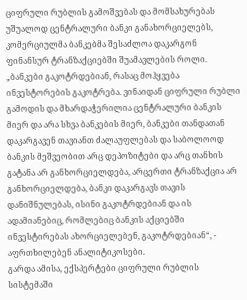ციფრული რუბლის გამოშვებას და მომსახურებას უშუალოდ ცენტრალური ბანკი განახორციელებს, კომერციულმა ბანკებმა შესაძლოა დაკარგონ ფინანსურ ტრანზაქციებში შუამავლების როლი. „ბანკები გაკოტრდებიან, რასაც მოჰყვება ინვესტორების გაკოტრება. ვინაიდან ციფრული რუბლი გამოდის და მხარდაჭერილია ცენტრალური ბანკის მიერ და არა სხვა ბანკების მიერ, ბანკები თანდათან დაკარგავენ თავიანთ ძალაუფლებას და საბოლოოდ ბანკის მეშვეობით არც დეპოზიტები და არც თანხის გატანა არ განხორციელდება, არცერთი ტრანზაქცია არ განხორციელდება, ბანკი დაკარგავს თავის დანიშნულებას, ისინი გაკოტრდებიან და ის ადამიანებიც, რომლებიც ბანკის აქციებში ინვესტირებას ახორციელებენ, გაკოტრდებიან“, - აფრთხილებენ ანალიტიკოსები.
გარდა ამისა, ექსპერტები ციფრული რუბლის სისტემაში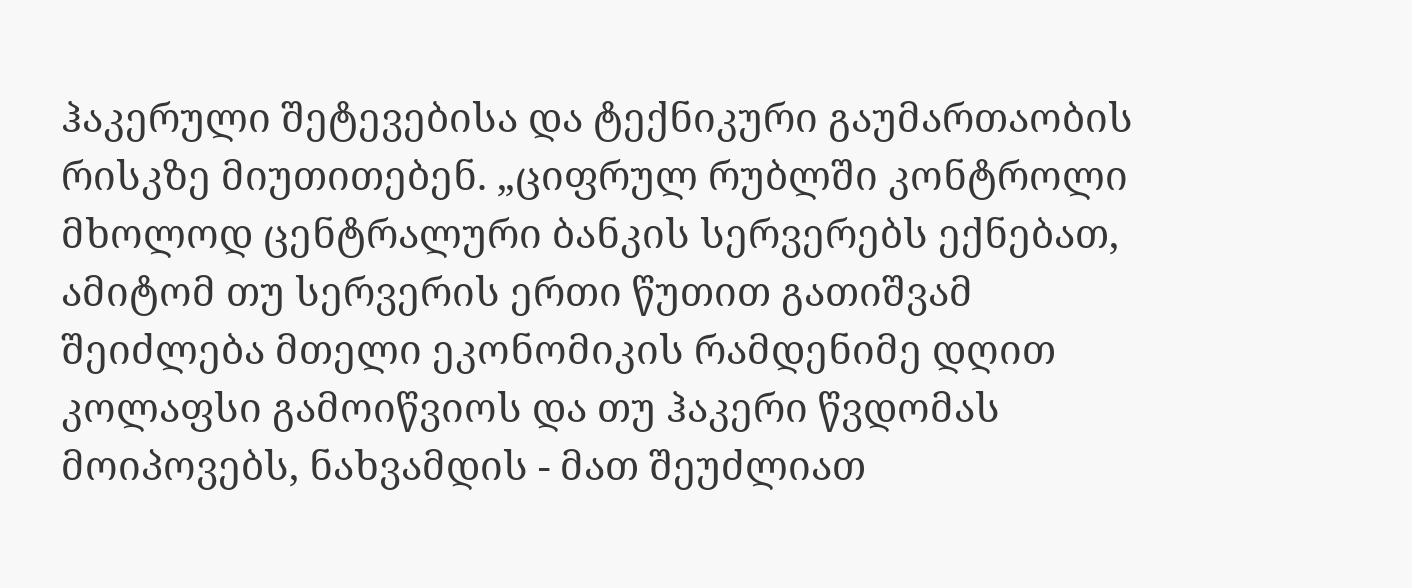ჰაკერული შეტევებისა და ტექნიკური გაუმართაობის რისკზე მიუთითებენ. „ციფრულ რუბლში კონტროლი მხოლოდ ცენტრალური ბანკის სერვერებს ექნებათ, ამიტომ თუ სერვერის ერთი წუთით გათიშვამ შეიძლება მთელი ეკონომიკის რამდენიმე დღით კოლაფსი გამოიწვიოს და თუ ჰაკერი წვდომას მოიპოვებს, ნახვამდის - მათ შეუძლიათ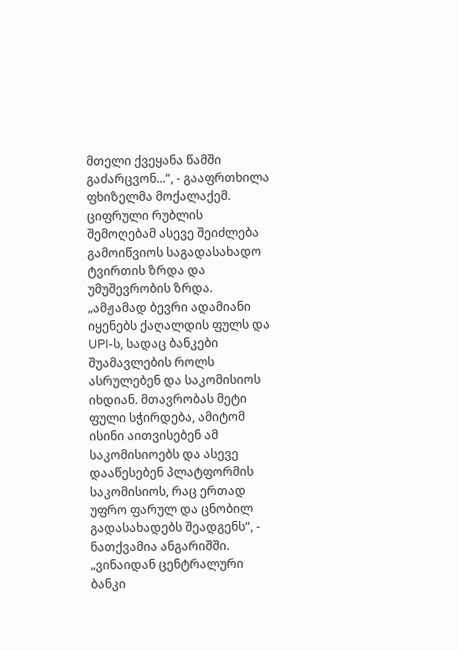მთელი ქვეყანა წამში გაძარცვონ...“, - გააფრთხილა ფხიზელმა მოქალაქემ.
ციფრული რუბლის შემოღებამ ასევე შეიძლება გამოიწვიოს საგადასახადო ტვირთის ზრდა და უმუშევრობის ზრდა. „ამჟამად ბევრი ადამიანი იყენებს ქაღალდის ფულს და UPI-ს, სადაც ბანკები შუამავლების როლს ასრულებენ და საკომისიოს იხდიან. მთავრობას მეტი ფული სჭირდება, ამიტომ ისინი აითვისებენ ამ საკომისიოებს და ასევე დააწესებენ პლატფორმის საკომისიოს, რაც ერთად უფრო ფარულ და ცნობილ გადასახადებს შეადგენს“, - ნათქვამია ანგარიშში. „ვინაიდან ცენტრალური ბანკი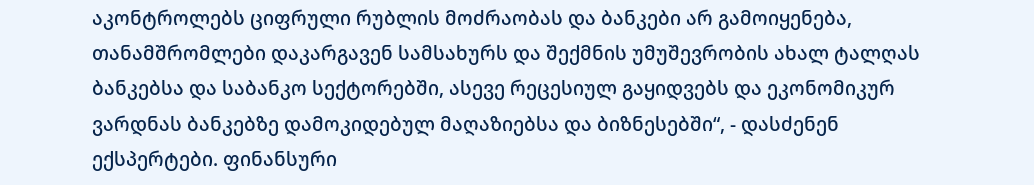აკონტროლებს ციფრული რუბლის მოძრაობას და ბანკები არ გამოიყენება, თანამშრომლები დაკარგავენ სამსახურს და შექმნის უმუშევრობის ახალ ტალღას ბანკებსა და საბანკო სექტორებში, ასევე რეცესიულ გაყიდვებს და ეკონომიკურ ვარდნას ბანკებზე დამოკიდებულ მაღაზიებსა და ბიზნესებში“, - დასძენენ ექსპერტები. ფინანსური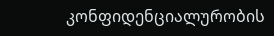კონფიდენციალურობის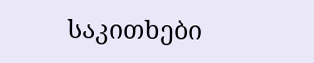საკითხები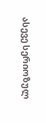ასევე სერიოზულ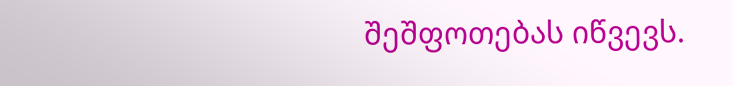შეშფოთებას იწვევს.